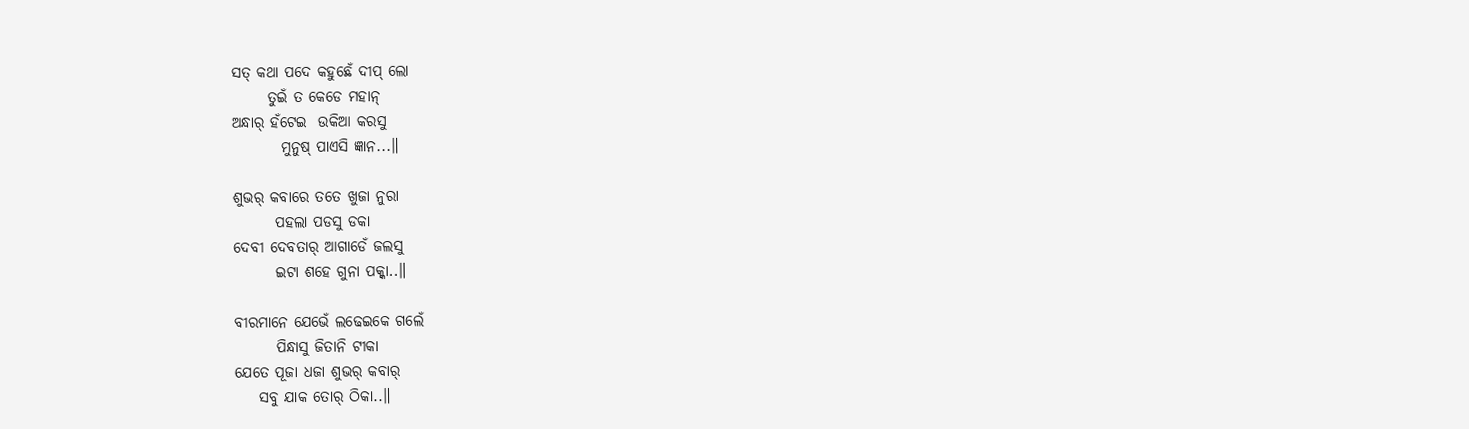ସତ୍ କଥା ପଦେ କହୁଛେଁ ଦୀପ୍ ଲୋ
      ତୁଇଁ ତ କେଡେ ମହାନ୍
ଅନ୍ଧାର୍ ହଁଟେଇ  ଉକିଆ କରସୁ
        ମୁନୁଷ୍ ପାଏସି ଜ୍ଞାନ...॥

ଶୁଭର୍ କବାରେ ତତେ ଖୁଜା ନୁରା
       ପହଲା ପଡସୁ ଡକା
ଦେବୀ ଦେବତାର୍ ଆଗାଡେଁ ଜଲସୁ
       ଇଟା ଶହେ ଗୁନା ପକ୍କା..॥

ବୀରମାନେ ଯେଭେଁ ଲଢେଇକେ ଗଲେଁ
       ପିନ୍ଧାସୁ ଜିତାନି ଟୀକା
ଯେତେ ପୂଜା ଧଜା ଶୁଭର୍ କବାର୍
    ସବୁ ଯାକ ତୋର୍ ଠିକା..॥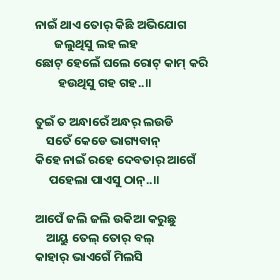ନାଇଁ ଥାଏ ତୋର୍ କିଛି ଅଭିଯୋଗ
       ଜଲୁଥିସୁ ଲହ ଲହ
ଛୋଟ୍ ହେଲେଁ ଘଲେ ରୋଟ୍ କାମ୍ କରି
        ହଉଥିସୁ ଗହ ଗହ..॥

ତୁଇଁ ତ ଅନ୍ଧାରେଁ ଅନ୍ଧର୍ ଲଉଡି
    ସତେଁ କେଡେ ଭାଗ୍ୟବାନ୍
କିହେ ନାଇଁ ରହେ ଦେବତାର୍ ଆଗେଁ
     ପହେଲା ପାଏସୁ ଠାନ୍..॥

ଆପେଁ ଜଲି ଜଲି ଉକିଆ କରୁଛୁ
    ଆୟୁ ତେଲ୍ ତୋର୍ ବଲ୍
କାହାର୍ ଭାଏଗେଁ ମିଲସି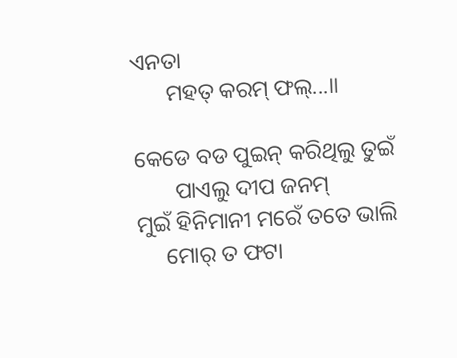ଏନତା
      ମହତ୍ କରମ୍ ଫଲ୍...॥

କେଡେ ବଡ ପୁଇନ୍ କରିଥିଲୁ ତୁଇଁ
       ପାଏଲୁ ଦୀପ ଜନମ୍
ମୁଇଁ ହିନିମାନୀ ମରେଁ ତତେ ଭାଲି
     ମୋର୍ ତ ଫଟା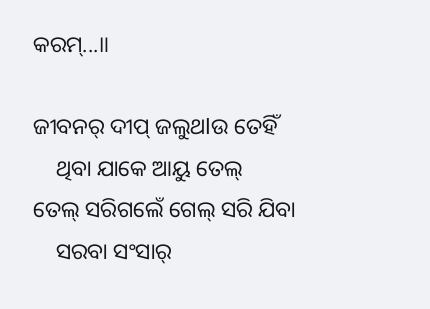କରମ୍...॥

ଜୀବନର୍ ଦୀପ୍ ଜଲୁଥlଉ ତେହିଁ
    ଥିବା ଯାକେ ଆୟୁ ତେଲ୍
ତେଲ୍ ସରିଗଲେଁ ଗେଲ୍ ସରି ଯିବା
    ସରବା ସଂସାର୍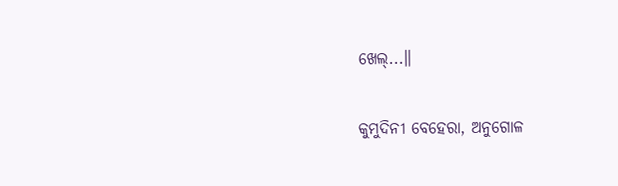ଖେଲ୍...॥

କୁମୁଦିନୀ ବେହେରା, ଅନୁଗୋଳ